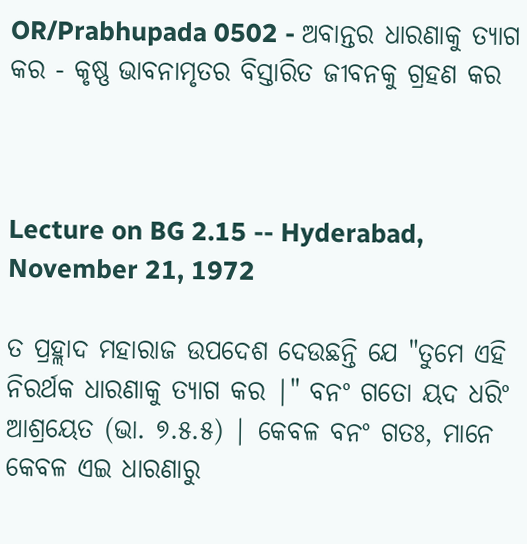OR/Prabhupada 0502 - ଅବାନ୍ତର ଧାରଣାକୁ ତ୍ୟାଗ କର - କୃଷ୍ଣ ଭାବନାମୃତର ବିସ୍ତାରିତ ଜୀବନକୁ ଗ୍ରହଣ କର



Lecture on BG 2.15 -- Hyderabad, November 21, 1972

ତ ପ୍ରହ୍ଲାଦ ମହାରାଜ ଉପଦେଶ ଦେଉଛନ୍ତି ଯେ "ତୁମେ ଏହି ନିରର୍ଥକ ଧାରଣାକୁ ତ୍ୟାଗ କର |" ବନଂ ଗତୋ ୟଦ ଧରିଂ ଆଶ୍ରୟେତ (ଭା. ୭.୫.୫) | କେବଳ ବନଂ ଗତଃ, ମାନେ କେବଳ ଏଇ ଧାରଣାରୁ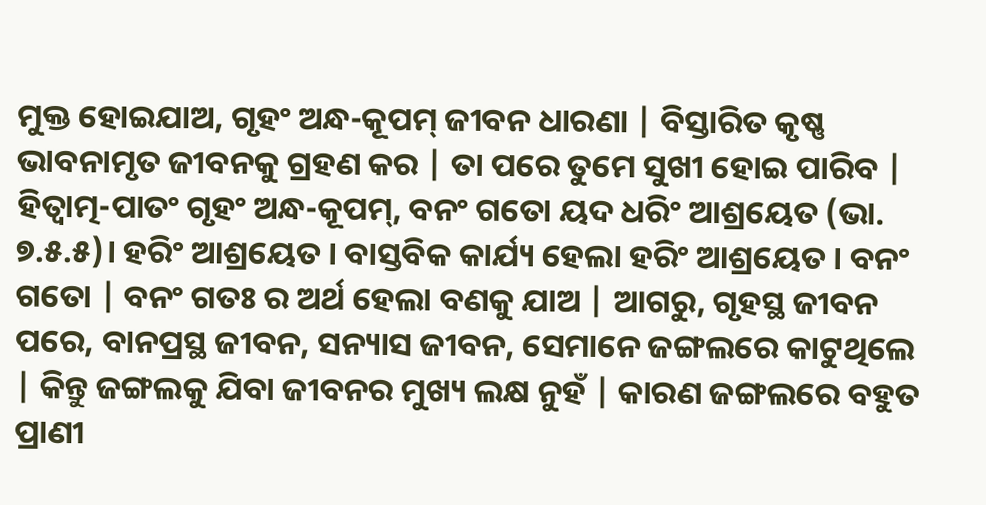ମୁକ୍ତ ହୋଇଯାଅ, ଗୃହଂ ଅନ୍ଧ-କୂପମ୍ ଜୀବନ ଧାରଣା | ବିସ୍ତାରିତ କୃଷ୍ଣ ଭାବନାମୃତ ଜୀବନକୁ ଗ୍ରହଣ କର | ତା ପରେ ତୁମେ ସୁଖୀ ହୋଇ ପାରିବ | ହିତ୍ବାତ୍ମ-ପାତଂ ଗୃହଂ ଅନ୍ଧ-କୂପମ୍, ବନଂ ଗତୋ ୟଦ ଧରିଂ ଆଶ୍ରୟେତ (ଭା. ୭.୫.୫)। ହରିଂ ଆଶ୍ରୟେତ । ବାସ୍ତବିକ କାର୍ଯ୍ୟ ହେଲା ହରିଂ ଆଶ୍ରୟେତ । ବନଂ ଗତୋ | ବନଂ ଗତଃ ର ଅର୍ଥ ହେଲା ବଣକୁ ଯାଅ | ଆଗରୁ, ଗୃହସ୍ଥ ଜୀବନ ପରେ, ବାନପ୍ରସ୍ଥ ଜୀବନ, ସନ୍ୟାସ ଜୀବନ, ସେମାନେ ଜଙ୍ଗଲରେ କାଟୁଥିଲେ | କିନ୍ତୁ ଜଙ୍ଗଲକୁ ଯିବା ଜୀବନର ମୁଖ୍ୟ ଲକ୍ଷ ନୁହଁ | କାରଣ ଜଙ୍ଗଲରେ ବହୁତ ପ୍ରାଣୀ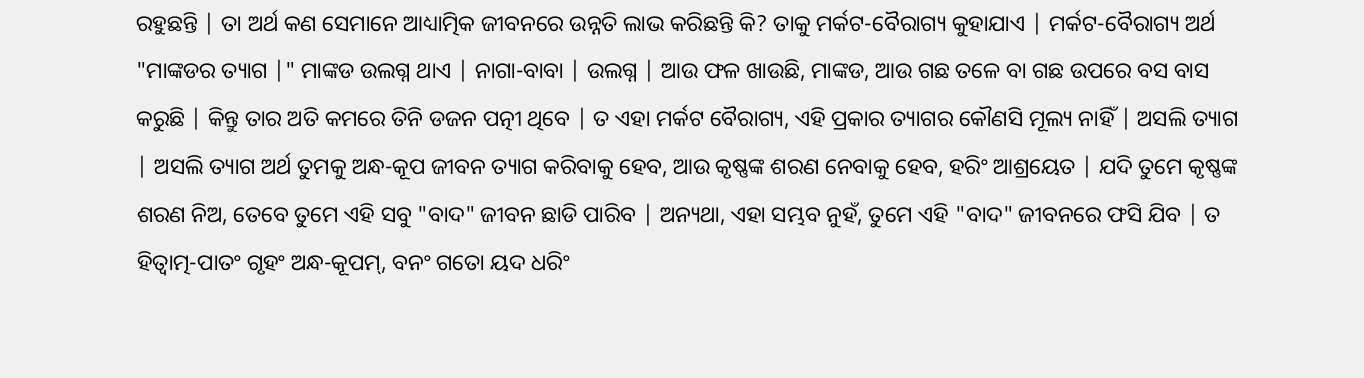ରହୁଛନ୍ତି | ତା ଅର୍ଥ କଣ ସେମାନେ ଆଧ୍ୟାତ୍ମିକ ଜୀବନରେ ଉନ୍ନତି ଲାଭ କରିଛନ୍ତି କି? ତାକୁ ମର୍କଟ-ବୈରାଗ୍ୟ କୁହାଯାଏ | ମର୍କଟ-ବୈରାଗ୍ୟ ଅର୍ଥ "ମାଙ୍କଡର ତ୍ୟାଗ |" ମାଙ୍କଡ ଉଲଗ୍ନ ଥାଏ | ନାଗା-ବାବା | ଉଲଗ୍ନ | ଆଉ ଫଳ ଖାଉଛି, ମାଙ୍କଡ, ଆଉ ଗଛ ତଳେ ବା ଗଛ ଉପରେ ବସ ବାସ କରୁଛି | କିନ୍ତୁ ତାର ଅତି କମରେ ତିନି ଡଜନ ପତ୍ନୀ ଥିବେ | ତ ଏହା ମର୍କଟ ବୈରାଗ୍ୟ, ଏହି ପ୍ରକାର ତ୍ୟାଗର କୌଣସି ମୂଲ୍ୟ ନାହିଁ | ଅସଲି ତ୍ୟାଗ | ଅସଲି ତ୍ୟାଗ ଅର୍ଥ ତୁମକୁ ଅନ୍ଧ-କୂପ ଜୀବନ ତ୍ୟାଗ କରିବାକୁ ହେବ, ଆଉ କୃଷ୍ଣଙ୍କ ଶରଣ ନେବାକୁ ହେବ, ହରିଂ ଆଶ୍ରୟେତ | ଯଦି ତୁମେ କୃଷ୍ଣଙ୍କ ଶରଣ ନିଅ, ତେବେ ତୁମେ ଏହି ସବୁ "ବାଦ" ଜୀବନ ଛାଡି ପାରିବ | ଅନ୍ୟଥା, ଏହା ସମ୍ଭବ ନୁହଁ, ତୁମେ ଏହି "ବାଦ" ଜୀବନରେ ଫସି ଯିବ | ତ ହିତ୍ବାତ୍ମ-ପାତଂ ଗୃହଂ ଅନ୍ଧ-କୂପମ୍, ବନଂ ଗତୋ ୟଦ ଧରିଂ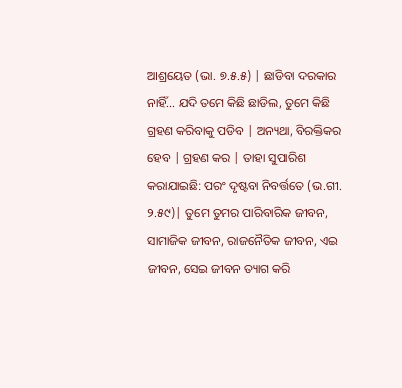ଆଶ୍ରୟେତ (ଭା. ୭.୫.୫) | ଛାଡିବା ଦରକାର ନାହିଁ... ଯଦି ତମେ କିଛି ଛାଡିଲ, ତୁମେ କିଛି ଗ୍ରହଣ କରିବାକୁ ପଡିବ | ଅନ୍ୟଥା, ବିରକ୍ତିକର ହେବ | ଗ୍ରହଣ କର | ତାହା ସୁପାରିଶ କରାଯାଇଛି: ପରଂ ଦୃଷ୍ଟବା ନିବର୍ତ୍ତତେ (ଭ.ଗୀ. ୨.୫୯)| ତୁମେ ତୁମର ପାରିବାରିକ ଜୀବନ, ସାମାଜିକ ଜୀବନ, ରାଜନୈତିକ ଜୀବନ, ଏଇ ଜୀବନ, ସେଇ ଜୀବନ ତ୍ୟାଗ କରି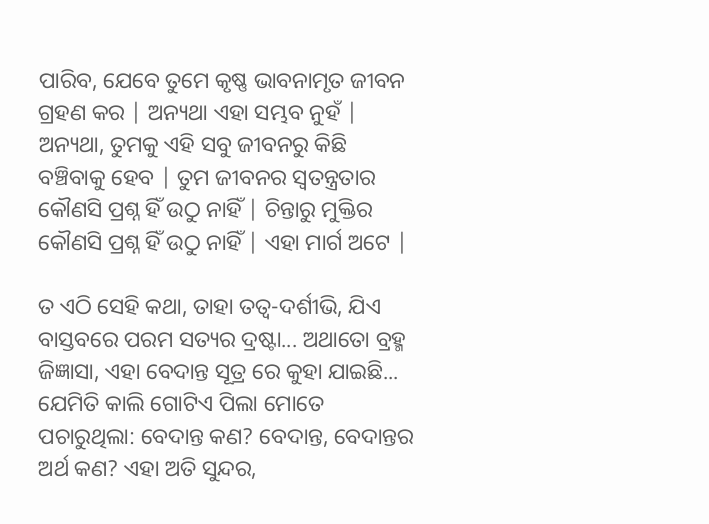ପାରିବ, ଯେବେ ତୁମେ କୃଷ୍ଣ ଭାବନାମୃତ ଜୀବନ ଗ୍ରହଣ କର | ଅନ୍ୟଥା ଏହା ସମ୍ଭବ ନୁହଁ | ଅନ୍ୟଥା, ତୁମକୁ ଏହି ସବୁ ଜୀବନରୁ କିଛି ବଞ୍ଚିବାକୁ ହେବ | ତୁମ ଜୀବନର ସ୍ୱତନ୍ତ୍ରତାର କୌଣସି ପ୍ରଶ୍ନ ହିଁ ଉଠୁ ନାହିଁ | ଚିନ୍ତାରୁ ମୁକ୍ତିର କୌଣସି ପ୍ରଶ୍ନ ହିଁ ଉଠୁ ନାହିଁ | ଏହା ମାର୍ଗ ଅଟେ |

ତ ଏଠି ସେହି କଥା, ତାହା ତତ୍ୱ-ଦର୍ଶୀଭି, ଯିଏ ବାସ୍ତବରେ ପରମ ସତ୍ୟର ଦ୍ରଷ୍ଟା... ଅଥାତୋ ବ୍ରହ୍ମ ଜିଜ୍ଞାସା, ଏହା ବେଦାନ୍ତ ସୂତ୍ର ରେ କୁହା ଯାଇଛି... ଯେମିତି କାଲି ଗୋଟିଏ ପିଲା ମୋତେ ପଚାରୁଥିଲା: ବେଦାନ୍ତ କଣ? ବେଦାନ୍ତ, ବେଦାନ୍ତର ଅର୍ଥ କଣ? ଏହା ଅତି ସୁନ୍ଦର,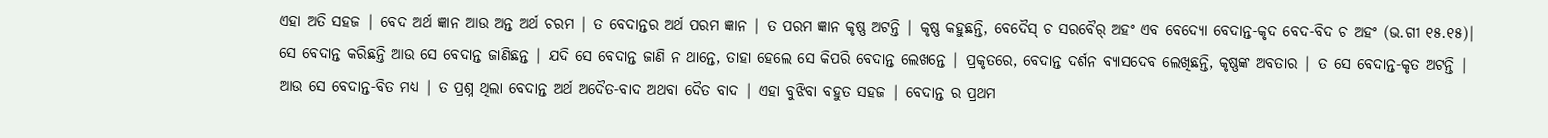ଏହା ଅତି ସହଜ | ବେଦ ଅର୍ଥ ଜ୍ଞାନ ଆଉ ଅନ୍ତ ଅର୍ଥ ଚରମ | ତ ବେଦାନ୍ତର ଅର୍ଥ ପରମ ଜ୍ଞାନ | ତ ପରମ ଜ୍ଞାନ କୃଷ୍ଣ ଅଟନ୍ତି | କୃଷ୍ଣ କହୁଛନ୍ତି, ବେଦୈସ୍ ଚ ସରବୈର୍ ଅହଂ ଏବ ବେଦ୍ୟୋ ବେଦାନ୍ତ-କୃଦ ବେଦ-ବିଦ ଚ ଅହଂ (ଭ.ଗୀ ୧୫.୧୫)| ସେ ବେଦାନ୍ତ କରିଛନ୍ତି ଆଉ ସେ ବେଦାନ୍ତ ଜାଣିଛନ୍ତ | ଯଦି ସେ ବେଦାନ୍ତ ଜାଣି ନ ଥାନ୍ତେ, ତାହା ହେଲେ ସେ କିପରି ବେଦାନ୍ତ ଲେଖନ୍ତେ | ପ୍ରକୃତରେ, ବେଦାନ୍ତ ଦର୍ଶନ ବ୍ୟାସଦେବ ଲେଖିଛନ୍ତି, କୃଷ୍ଣଙ୍କ ଅବତାର | ତ ସେ ବେଦାନ୍ତ-କୃତ ଅଟନ୍ତି | ଆଉ ସେ ବେଦାନ୍ତ-ବିତ ମଧ୍ୟ | ତ ପ୍ରଶ୍ନ ଥିଲା ବେଦାନ୍ତ ଅର୍ଥ ଅଦୈତ-ବାଦ ଅଥବା ଦୈତ ବାଦ | ଏହା ବୁଝିବା ବହୁତ ସହଜ | ବେଦାନ୍ତ ର ପ୍ରଥମ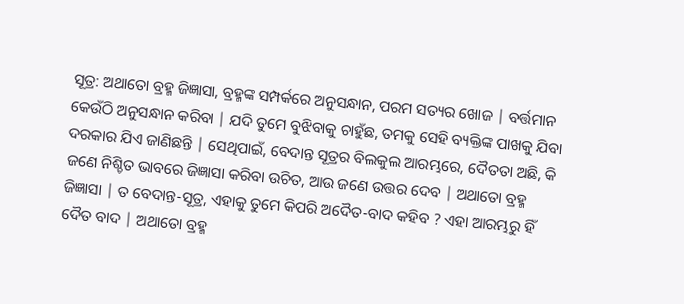ସୂତ୍ର: ଅଥାତୋ ବ୍ରହ୍ମ ଜିଜ୍ଞାସା, ବ୍ରହ୍ମଙ୍କ ସମ୍ପର୍କରେ ଅନୁସନ୍ଧାନ, ପରମ ସତ୍ୟର ଖୋଜ | ବର୍ତ୍ତମାନ କେଉଁଠି ଅନୁସନ୍ଧାନ କରିବା | ଯଦି ତୁମେ ବୁଝିବାକୁ ଚାହୁଁଛ, ତମକୁ ସେହି ବ୍ୟକ୍ତିଙ୍କ ପାଖକୁ ଯିବା ଦରକାର ଯିଏ ଜାଣିଛନ୍ତି | ସେଥିପାଇଁ, ବେଦାନ୍ତ ସୂତ୍ରର ବିଲକୁଲ ଆରମ୍ଭରେ, ଦୈତତା ଅଛି, କି ଜଣେ ନିଶ୍ଚିତ ଭାବରେ ଜିଜ୍ଞାସା କରିବା ଉଚିତ, ଆଉ ଜଣେ ଉତ୍ତର ଦେବ | ଅଥାତୋ ବ୍ରହ୍ମ ଜିଜ୍ଞାସା | ତ ବେଦାନ୍ତ-ସୂତ୍ର, ଏହାକୁ ତୁମେ କିପରି ଅଦୈତ-ବାଦ କହିବ ? ଏହା ଆରମ୍ଭରୁ ହିଁ ଦୈତ ବାଦ | ଅଥାତୋ ବ୍ରହ୍ମ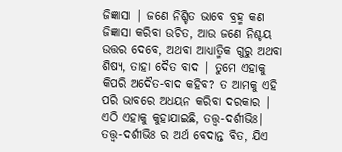ଜିଜ୍ଞାସା | ଜଣେ ନିଶ୍ଚିତ ଭାବେ ବ୍ରହ୍ମ କଣ ଜିଜ୍ଞାସା କରିବା ଉଚିତ, ଆଉ ଜଣେ ନିଶ୍ଚୟ ଉତ୍ତର ଦେବେ, ଅଥବା ଆଧ୍ୟାତ୍ମିକ ଗୁରୁ ଅଥବା ଶିଷ୍ୟ, ତାହା ଦୈତ ବାଦ | ତୁମେ ଏହାକୁ କିପରି ଅଦୈତ-ବାଦ କହିବ? ତ ଆମକୁ ଏହି ପରି ଭାବରେ ଅଧୟନ କରିବା ଦରକାର | ଏଠି ଏହାକୁ କୁହାଯାଇଛି, ତତ୍ତ୍ଵ-ଦର୍ଶୀଭିଃ| ତତ୍ତ୍ଵ-ଦର୍ଶୀଭିଃ ର ଅର୍ଥ ବେଦାନ୍ତ ବିତ, ଯିଏ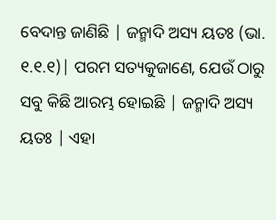ବେଦାନ୍ତ ଜାଣିଛି | ଜନ୍ମାଦି ଅସ୍ୟ ୟତଃ (ଭା. ୧.୧.୧)| ପରମ ସତ୍ୟକୁଜାଣେ, ଯେଉଁ ଠାରୁ ସବୁ କିଛି ଆରମ୍ଭ ହୋଇଛି | ଜନ୍ମାଦି ଅସ୍ୟ ୟତଃ | ଏହା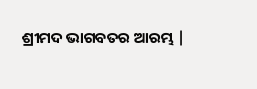ଶ୍ରୀମଦ ଭାଗବତର ଆରମ୍ଭ |